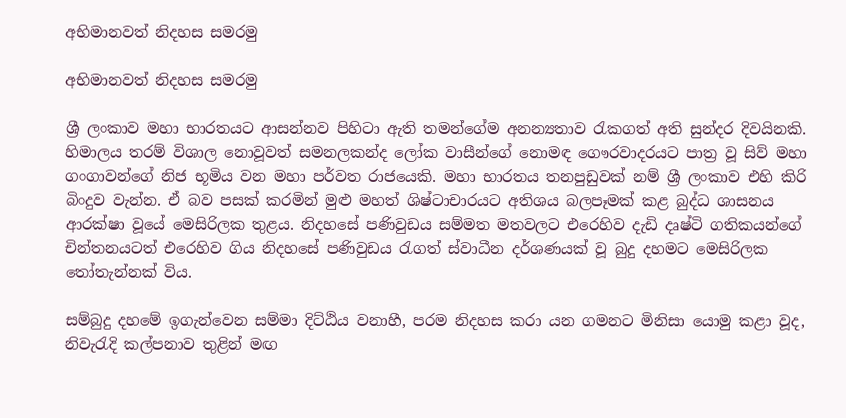අභිමානවත් නිදහස සමරමු

අභිමානවත් නිදහස සමරමු

ශ්‍රී ලංකාව මහා භාරතයට ආසන්නව පිහිටා ඇති තමන්ගේම අනන්‍යතාව රැකගත් අති සුන්දර දිවයිනකි. හිමාලය තරම් විශාල නොවූවත් සමනලකන්ද ලෝක වාසීන්ගේ නොමඳ ගෞරවාදරයට පාත්‍ර වූ සිව් මහා ගංගාවන්ගේ නිජ භූමිය වන මහා පර්වත රාජයෙකි. මහා භාරතය තනපුඩුවක් නම් ශ්‍රී ලංකාව එහි කිරි බිංදුව වැන්න. ඒ බව පසක් කරමින් මුළු මහත් ශිෂ්ටාචාරයට අතිශය බලපෑමක් කළ බුද්ධ ශාසනය ආරක්ෂා වූයේ මෙසිරිලක තුළය. නිදහසේ පණිවුඩය සම්මත මතවලට එරෙහිව දැඩි දෘෂ්ටි ගතිකයන්ගේ චින්තනයටත් එරෙහිව ගිය නිදහසේ පණිවුඩය රැගත් ස්වාධීන දර්ශණයක් වූ බුදු දහමට මෙසිරිලක තෝතැන්නක් විය.

සම්බුදු දහමේ ඉගැන්වෙන සම්මා දිට්ඨිය වනාහී, පරම නිදහස කරා යන ගමනට මිනිසා යොමු කළා වූද, නිවැරැදි කල්පනාව තුළින් මඟ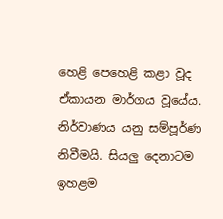හෙළි පෙහෙළි කළා වූද ඒකායන මාර්ගය වූයේය. නිර්වාණය යනු සම්පූර්ණ නිවීමයි. සියලු දෙනාටම ඉහළම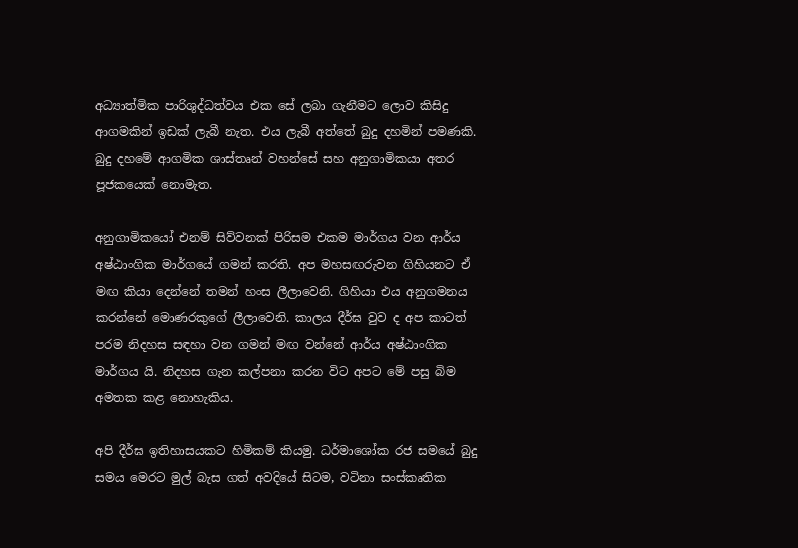අධ්‍යාත්මික පාරිශුද්ධත්වය එක සේ ලබා ගැනීමට ලොව කිසිදු ආගමකින් ඉඩක් ලැබී නැත. එය ලැබී අත්තේ බුදු දහමින් පමණකි. බුදු දහමේ ආගමික ශාස්තෘන් වහන්සේ සහ අනුගාමිකයා අතර පූජකයෙක් නොමැත.

අනුගාමිකයෝ එනම් සිව්වනක් පිරිසම එකම මාර්ගය වන ආර්ය අෂ්ඨාංගික මාර්ගයේ ගමන් කරති. අප මහසඟරුවන ගිහියනට ඒ මඟ කියා දෙන්නේ තමන් හංස ලීලාවෙනි. ගිහියා එය අනුගමනය කරන්නේ මොණරකුගේ ලීලාවෙනි. කාලය දීර්ඝ වුව ද අප කාටත් පරම නිදහස සඳහා වන ගමන් මඟ වන්නේ ආර්ය අෂ්ඨාංගික මාර්ගය යි. නිදහස ගැන කල්පනා කරන විට අපට මේ පසු බිම අමතක කළ නොහැකිය.

අපි දීර්ඝ ඉතිහාසයකට හිමිකම් කියමු. ධර්මාශෝක රජ සමයේ බුදු සමය මෙරට මුල් බැස ගත් අවදියේ සිටම, වටිනා සංස්කෘතික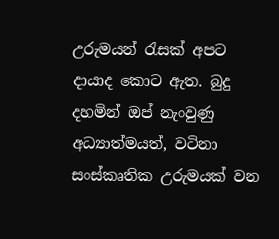උරුමයන් රැසක් අපට දායාද කොට ඇත. බුදු දහමින් ඔප් නැංවුණු අධ්‍යාත්මයත්, වටිනා සංස්කෘතික උරුමයක් වන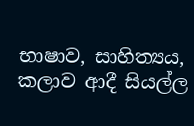භාෂාව, සාහිත්‍යය, කලාව ආදී සියල්ල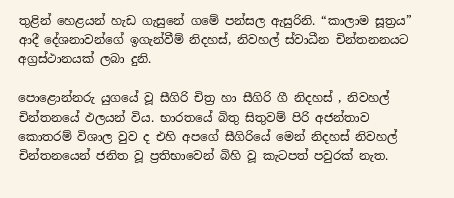තුළින් හෙළයන් හැඩ ගැසුනේ ගමේ පන්සල ඇසුරිනි. “කාලාම සූත්‍රය” ආදී දේශනාවන්ගේ ඉගැන්වීම් නිදහස්, නිවහල් ස්වාධීන චින්තනනයට අග්‍රස්ථානයක් ලබා දුනි.

පොළොන්නරු යුගයේ වූ සීගිරි චිත්‍ර හා සීගිරි ගී නිදහස් , නිවහල් චින්තනයේ ඵලයන් විය. භාරතයේ බිතු සිතුවම් පිරි අජන්තාව කොතරම් විශාල වුව ද එහි අපගේ සීගිරියේ මෙන් නිදහස් නිවහල් චින්තනයෙන් ජනිත වූ ප්‍රතිභාවෙන් බිහි වූ කැටපත් පවුරක් නැත.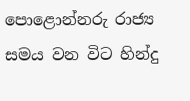පොළොන්නරු රාජ්‍ය සමය වන විට හින්දු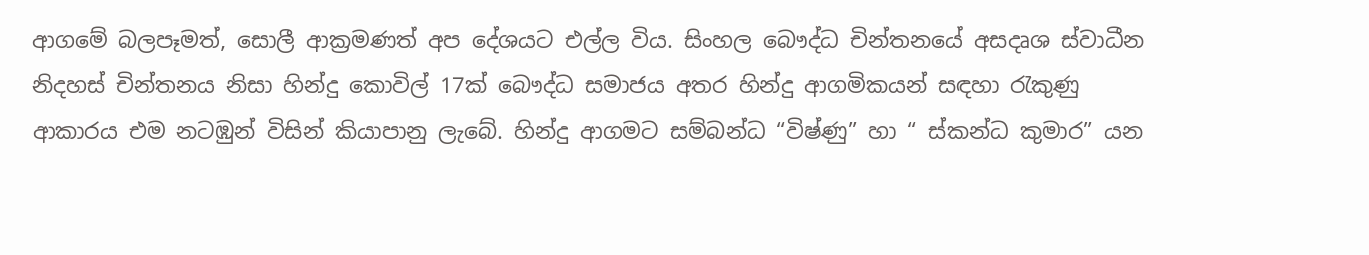ආගමේ බලපෑමත්, සොලී ආක්‍රමණත් අප දේශයට එල්ල විය. සිංහල බෞද්ධ චින්තනයේ අසදෘශ ස්වාධීන නිදහස් චින්තනය නිසා හින්දු කොවිල් 17ක් බෞද්ධ සමාජය අතර හින්දු ආගමිකයන් සඳහා රැකුණු ආකාරය එම නටඹුන් විසින් කියාපානු ලැබේ. හින්දු ආගමට සම්බන්ධ “විෂ්ණු” හා “ ස්කන්ධ කුමාර” යන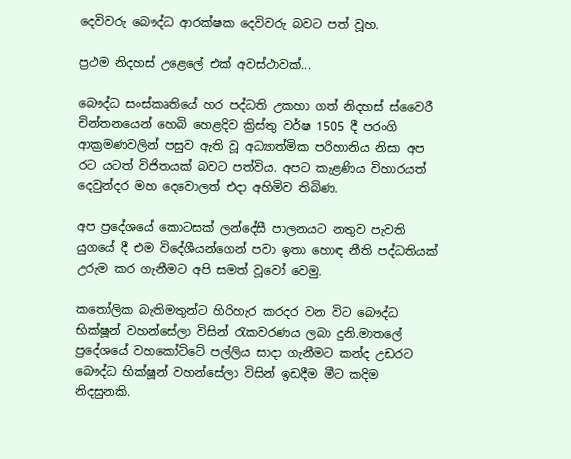දෙවිවරු බෞද්ධ ආරක්ෂක දෙවිවරු බවට පත් වූහ.

ප්‍රථම නිදහස් උළෙලේ එක් අවස්ථාවක්...

බෞද්ධ සංස්කෘතියේ හර පද්ධති උකහා ගත් නිදහස් ස්වෛරී චින්තනයෙන් හෙබි හෙළදිව ක්‍රිස්තු වර්ෂ 1505 දී පරංගි ආක්‍රමණවලින් පසුව ඇති වූ අධ්‍යාත්මික පරිහානිය නිසා අප රට යටත් විජිතයක් බවට පත්විය. අපට කැළණිය විහාරයත් දෙවුන්දර මහ දෙවොලත් එදා අහිමිව තිබිණ.

අප ප්‍රදේශයේ කොටසක් ලන්දේසී පාලනයට නතුව පැවති යුගයේ දී එම විදේශීයන්ගෙන් පවා ඉතා හොඳ නීති පද්ධතියක් උරුම කර ගැනීමට අපි සමත් වූවෝ වෙමු.

කතෝලික බැතිමතුන්ට හිරිහැර කරදර වන විට බෞද්ධ භික්ෂූන් වහන්සේලා විසින් රැකවරණය ලබා දුනි.මාතලේ ප්‍රදේශයේ වහකෝට්ටේ පල්ලිය සාදා ගැනීමට කන්ද උඩරට බෞද්ධ භික්ෂූන් වහන්සේලා විසින් ඉඩදීම මීට කදිම නිදසුනකි.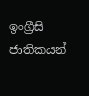ඉංග්‍රීසි ජාතිකයන්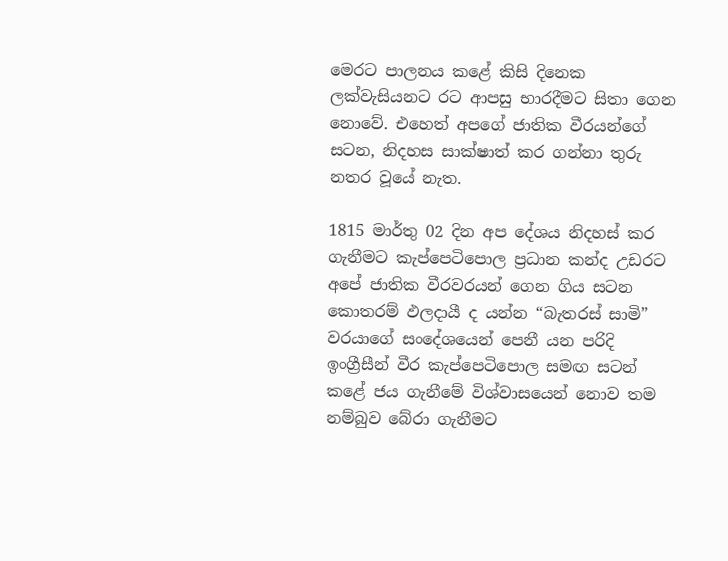මෙරට පාලනය කළේ කිසි දිනෙක ලක්වැසියනට රට ආපසු භාරදීමට සිතා ගෙන නොවේ. එහෙත් අපගේ ජාතික වීරයන්ගේ සටන, නිදහස සාක්ෂාත් කර ගන්නා තුරු නතර වූයේ නැත.

1815 මාර්තු 02 දින අප දේශය නිදහස් කර ගැනීමට කැප්පෙටිපොල ප්‍රධාන කන්ද උඩරට අපේ ජාතික වීරවරයන් ගෙන ගිය සටන කොතරම් ඵලදායී ද යන්න “බැතරස් සාමි” වරයාගේ සංදේශයෙන් පෙනී යන පරිදි ඉංග්‍රීසීන් වීර කැප්පෙටිපොල සමඟ සටන් කළේ ජය ගැනීමේ විශ්වාසයෙන් නොව තම නම්බුව බේරා ගැනීමට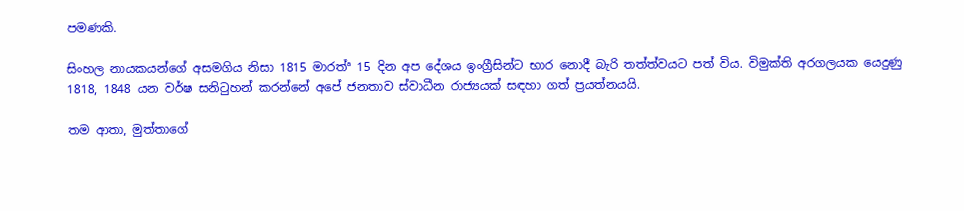පමණකි.

සිංහල නායකයන්ගේ අසමගිය නිසා 1815 මාරත්ª 15 දින අප දේශය ඉංග්‍රීසින්ට භාර නොදී බැරි තත්ත්වයට පත් විය. විමුක්ති අරගලයක යෙදුණු 1818, 1848 යන වර්ෂ සනිටුහන් කරන්නේ අපේ ජනතාව ස්වාධීන රාජ්‍යයක් සඳහා ගත් ප්‍රයත්නයයි.

තම ආතා, මුත්තාගේ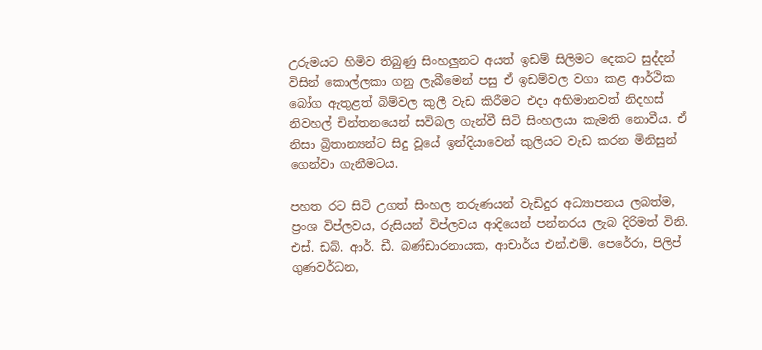උරුමයට හිමිව තිබුණු සිංහලුනට අයත් ඉඩම් සිලිමට දෙකට සුද්දන් විසින් කොල්ලකා ගනු ලැබීමෙන් පසු ඒ ඉඩම්වල වගා කළ ආර්ථික බෝග ඇතුළත් බිම්වල කුලී වැඩ කිරීමට එදා අභිමානවත් නිදහස් නිවහල් චින්තනයෙන් සවිබල ගැන්වී සිටි සිංහලයා කැමති නොවීය. ඒ නිසා බ්‍රිතාන්‍යන්ට සිදු වූයේ ඉන්දියාවෙන් කුලියට වැඩ කරන මිනිසුන් ගෙන්වා ගැනීමටය.

පහත රට සිටි උගත් සිංහල තරුණයන් වැඩිදුර අධ්‍යාපනය ලබත්ම, ප්‍රංශ විප්ලවය, රුසියන් විප්ලවය ආදියෙන් පන්නරය ලැබ දිරිමත් විනි. එස්. ඩබ්. ආර්. ඩී. බණ්ඩාරනායක, ආචාර්ය එන්.එම්. පෙරේරා, පිලිප් ගුණවර්ධන,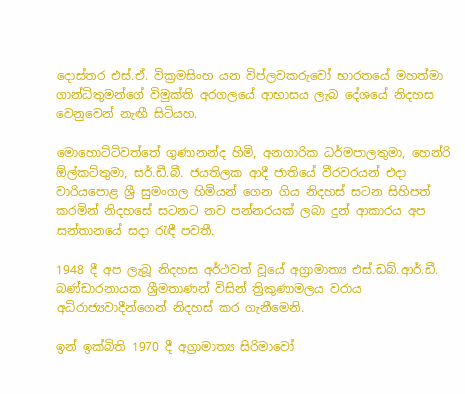දොස්තර එස්.ඒ. වික්‍රමසිංහ යන විප්ලවකරුවෝ භාරතයේ මහත්මා ගාන්ධිතුමන්ගේ විමුක්ති අරගලයේ ආභාසය ලැබ දේශයේ නිදහස වෙනුවෙන් නැඟී සිටියහ.

මොහොට්ටිවත්තේ ගුණානන්ද හිමි, අනගාරික ධර්මපාලතුමා, හෙන්රි ඕල්කට්තුමා, සර්.ඩී.බී. ජයතිලක ආදී ජාතියේ වීරවරයන් එදා වාරියපොළ ශ්‍රී සුමංගල හිමියන් ගෙන ගිය නිදහස් සටන සිහිපත් කරමින් නිදහසේ සටනට නව පන්නරයක් ලබා දුන් ආකාරය අප සන්තානයේ සදා රැඳී පවතී.

1948 දී අප ලැබූ නිදහස අර්ථවත් වූයේ අග්‍රාමාත්‍ය එස්.ඩබ්.ආර්.ඩී. බණ්ඩාරනායක ශ්‍රීමතාණන් විසින් ත්‍රිකුණාමලය වරාය අධිරාජ්‍යවාදීන්ගෙන් නිදහස් කර ගැනීමෙනි.

ඉන් ඉක්බිති 1970 දී අග්‍රාමාත්‍ය සිරිමාවෝ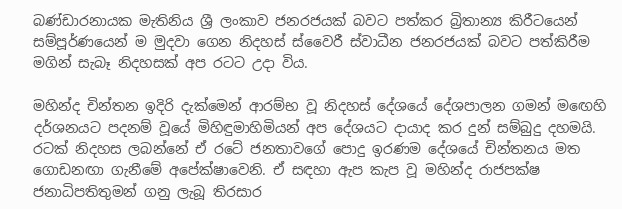බණ්ඩාරනායක මැතිනිය ශ්‍රී ලංකාව ජනරජයක් බවට පත්කර බ්‍රිතාන්‍ය කිරීටයෙන් සම්පූර්ණයෙන් ම මුදවා ගෙන නිදහස් ස්වෛරී ස්වාධීන ජනරජයක් බවට පත්කිරීම මගින් සැබෑ නිදහසක් අප රටට උදා විය.

මහින්ද චින්තන ඉදිරි දැක්මෙන් ආරම්භ වූ නිදහස් දේශයේ දේශපාලන ගමන් මඟෙහි දර්ශනයට පදනම් වූයේ මිහිඳුමාහිමියන් අප දේශයට දායාද කර දුන් සම්බුදු දහමයි. රටක් නිදහස ලබන්නේ ඒ රටේ ජනතාවගේ පොදු ඉරණම දේශයේ චින්තනය මත ගොඩනඟා ගැනීමේ අපේක්ෂාවෙනි. ඒ සඳහා ඇප කැප වූ මහින්ද රාජපක්ෂ ජනාධිපතිතුමන් ගනු ලැබූ තිරසාර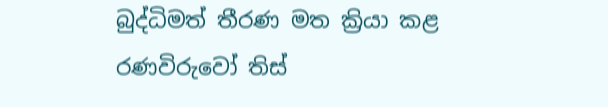බුද්ධිමත් තීරණ මත ක්‍රියා කළ රණවිරුවෝ තිස්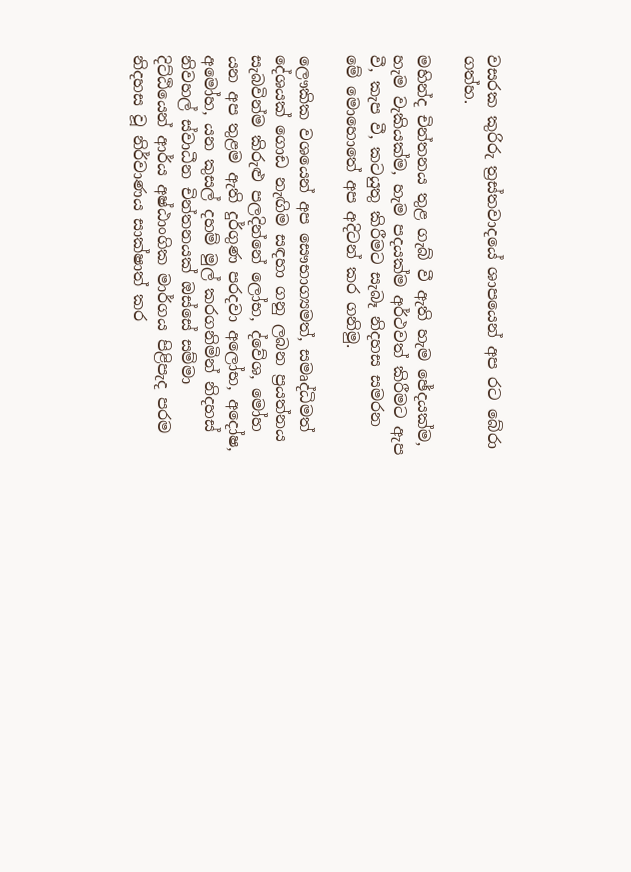වසරක කුරිරු ත්‍රස්තවාදයේ ශාපයෙන් අප රට බේරා ගත්හ.

මහින්ද චින්තනය තුළ ගැබ් වී ඇති හැම ඡේදයක්ම, හැම වැකියක්ම, හැම පදයක්ම අර්ථවත් කිරීමට ඇප වී, කැප වී, කටයුතු කිරීමට සැබෑ නිදහස සමරන මේ මොහොතේ අප අදිටන් කර ගනිමු.

ලෞකික වශයෙන් අප සෞභාග්‍යමත්, සමෘද්ධිමත් දේශයක් ගොඩ නැඟිම සඳහා ගනු ලබන ප්‍රයත්නය සැබවින්ම කිරුළු පලදින්නේ ලෝභ, ද්වේශ, මෝහ යන අප තුළම ඇති දුර්ගුණ පරදවා අලෝභ, අදෝෂ, අමෝහ, යන කුසල් දහම් මුල් කරගනිමින් නිදහස් නිවහල් ස්වාධීන චින්තනයක් ඔස්සේ සම්මා දිට්ඨියෙන් ආර්ය අෂ්ඨාංගික මාර්ගය පිළිපැද පරම නිදහස වූ නිර්වාණය සාක්ෂාත් කර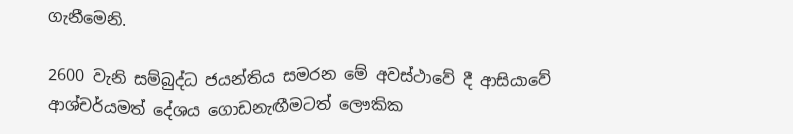ගැනීමෙනි.

2600 වැනි සම්බුද්ධ ජයන්තිය සමරන මේ අවස්ථාවේ දී ආසියාවේ ආශ්චර්යමත් දේශය ගොඩනැඟීමටත් ලෞකික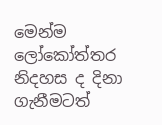මෙන්ම ලෝකෝත්තර නිදහස ද දිනා ගැනීමටත්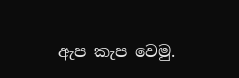ඇප කැප වෙමු.